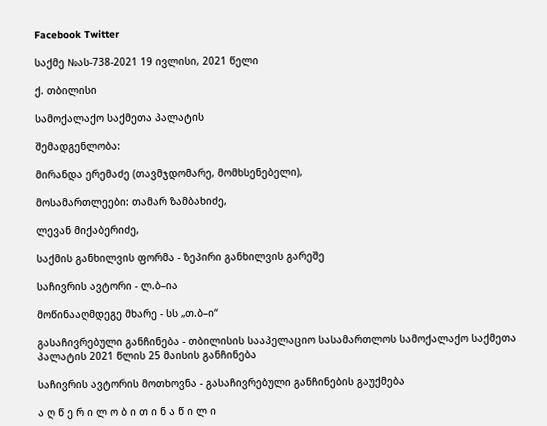Facebook Twitter

საქმე №ას-738-2021 19 ივლისი, 2021 წელი

ქ. თბილისი

სამოქალაქო საქმეთა პალატის

შემადგენლობა:

მირანდა ერემაძე (თავმჯდომარე, მომხსენებელი),

მოსამართლეები: თამარ ზამბახიძე,

ლევან მიქაბერიძე,

საქმის განხილვის ფორმა - ზეპირი განხილვის გარეშე

საჩივრის ავტორი - ლ.ბ–ია

მოწინააღმდეგე მხარე - სს „თ.ბ–ი“

გასაჩივრებული განჩინება - თბილისის სააპელაციო სასამართლოს სამოქალაქო საქმეთა პალატის 2021 წლის 25 მაისის განჩინება

საჩივრის ავტორის მოთხოვნა - გასაჩივრებული განჩინების გაუქმება

ა ღ წ ე რ ი ლ ო ბ ი თ ი ნ ა წ ი ლ ი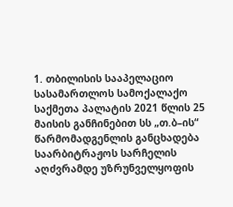1. თბილისის სააპელაციო სასამართლოს სამოქალაქო საქმეთა პალატის 2021 წლის 25 მაისის განჩინებით სს „თ.ბ–ის“ წარმომადგენლის განცხადება საარბიტრაჟოს სარჩელის აღძვრამდე უზრუნველყოფის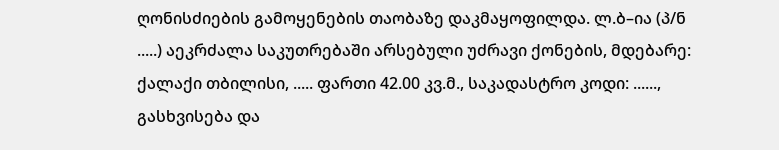ღონისძიების გამოყენების თაობაზე დაკმაყოფილდა. ლ.ბ–ია (პ/ნ .....) აეკრძალა საკუთრებაში არსებული უძრავი ქონების, მდებარე: ქალაქი თბილისი, ..... ფართი 42.00 კვ.მ., საკადასტრო კოდი: ......, გასხვისება და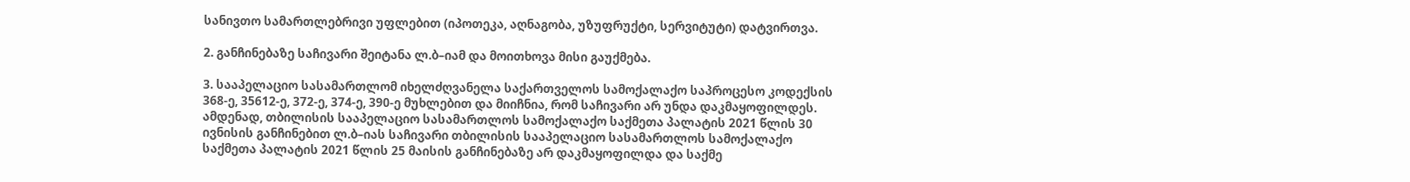სანივთო სამართლებრივი უფლებით (იპოთეკა, აღნაგობა, უზუფრუქტი, სერვიტუტი) დატვირთვა.

2. განჩინებაზე საჩივარი შეიტანა ლ.ბ–იამ და მოითხოვა მისი გაუქმება.

3. სააპელაციო სასამართლომ იხელძღვანელა საქართველოს სამოქალაქო საპროცესო კოდექსის 368-ე, 35612-ე, 372-ე, 374-ე, 390-ე მუხლებით და მიიჩნია, რომ საჩივარი არ უნდა დაკმაყოფილდეს. ამდენად, თბილისის სააპელაციო სასამართლოს სამოქალაქო საქმეთა პალატის 2021 წლის 30 ივნისის განჩინებით ლ.ბ–იას საჩივარი თბილისის სააპელაციო სასამართლოს სამოქალაქო საქმეთა პალატის 2021 წლის 25 მაისის განჩინებაზე არ დაკმაყოფილდა და საქმე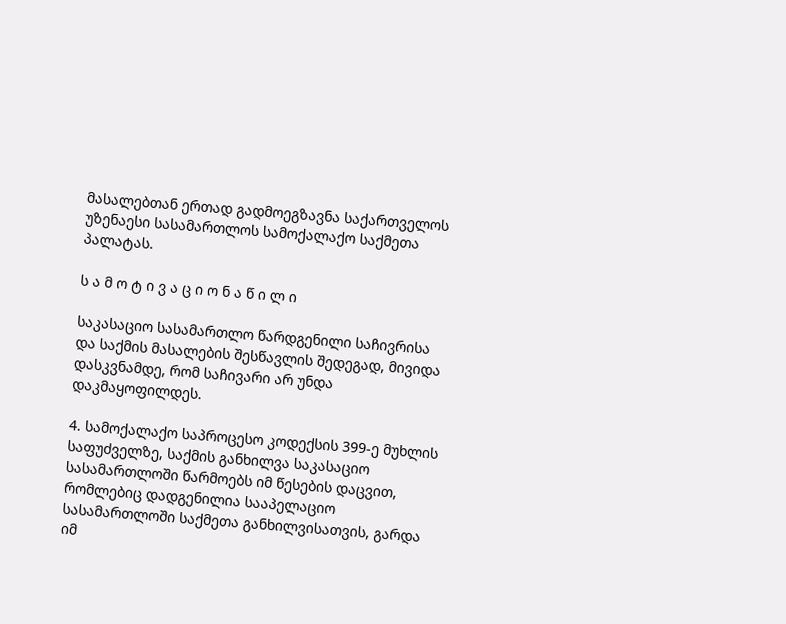მასალებთან ერთად გადმოეგზავნა საქართველოს უზენაესი სასამართლოს სამოქალაქო საქმეთა პალატას.

ს ა მ ო ტ ი ვ ა ც ი ო ნ ა წ ი ლ ი

საკასაციო სასამართლო წარდგენილი საჩივრისა და საქმის მასალების შესწავლის შედეგად, მივიდა დასკვნამდე, რომ საჩივარი არ უნდა დაკმაყოფილდეს.

4. სამოქალაქო საპროცესო კოდექსის 399-ე მუხლის საფუძველზე, საქმის განხილვა საკასაციო სასამართლოში წარმოებს იმ წესების დაცვით, რომლებიც დადგენილია სააპელაციო სასამართლოში საქმეთა განხილვისათვის, გარდა იმ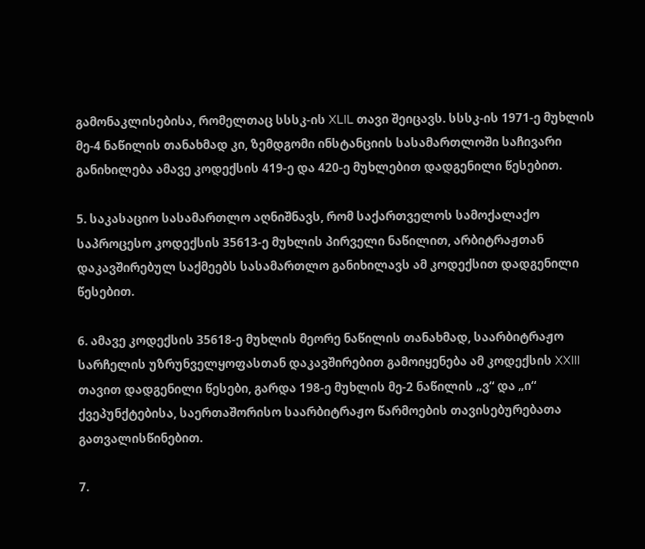გამონაკლისებისა, რომელთაც სსსკ-ის XLIL თავი შეიცავს. სსსკ-ის 1971-ე მუხლის მე-4 ნაწილის თანახმად კი, ზემდგომი ინსტანციის სასამართლოში საჩივარი განიხილება ამავე კოდექსის 419-ე და 420-ე მუხლებით დადგენილი წესებით.

5. საკასაციო სასამართლო აღნიშნავს, რომ საქართველოს სამოქალაქო საპროცესო კოდექსის 35613-ე მუხლის პირველი ნაწილით, არბიტრაჟთან დაკავშირებულ საქმეებს სასამართლო განიხილავს ამ კოდექსით დადგენილი წესებით.

6. ამავე კოდექსის 35618-ე მუხლის მეორე ნაწილის თანახმად, საარბიტრაჟო სარჩელის უზრუნველყოფასთან დაკავშირებით გამოიყენება ამ კოდექსის XXIII თავით დადგენილი წესები, გარდა 198-ე მუხლის მე-2 ნაწილის „ვ“ და „ი“ ქვეპუნქტებისა, საერთაშორისო საარბიტრაჟო წარმოების თავისებურებათა გათვალისწინებით.

7.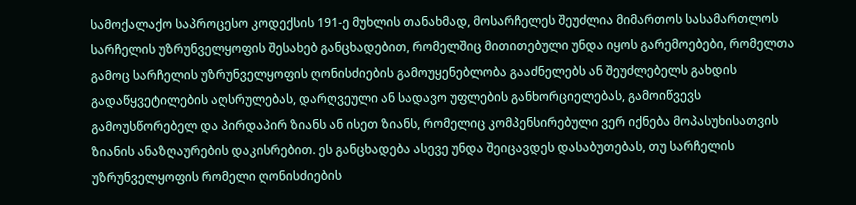სამოქალაქო საპროცესო კოდექსის 191-ე მუხლის თანახმად, მოსარჩელეს შეუძლია მიმართოს სასამართლოს სარჩელის უზრუნველყოფის შესახებ განცხადებით, რომელშიც მითითებული უნდა იყოს გარემოებები, რომელთა გამოც სარჩელის უზრუნველყოფის ღონისძიების გამოუყენებლობა გააძნელებს ან შეუძლებელს გახდის გადაწყვეტილების აღსრულებას, დარღვეული ან სადავო უფლების განხორციელებას, გამოიწვევს გამოუსწორებელ და პირდაპირ ზიანს ან ისეთ ზიანს, რომელიც კომპენსირებული ვერ იქნება მოპასუხისათვის ზიანის ანაზღაურების დაკისრებით. ეს განცხადება ასევე უნდა შეიცავდეს დასაბუთებას, თუ სარჩელის უზრუნველყოფის რომელი ღონისძიების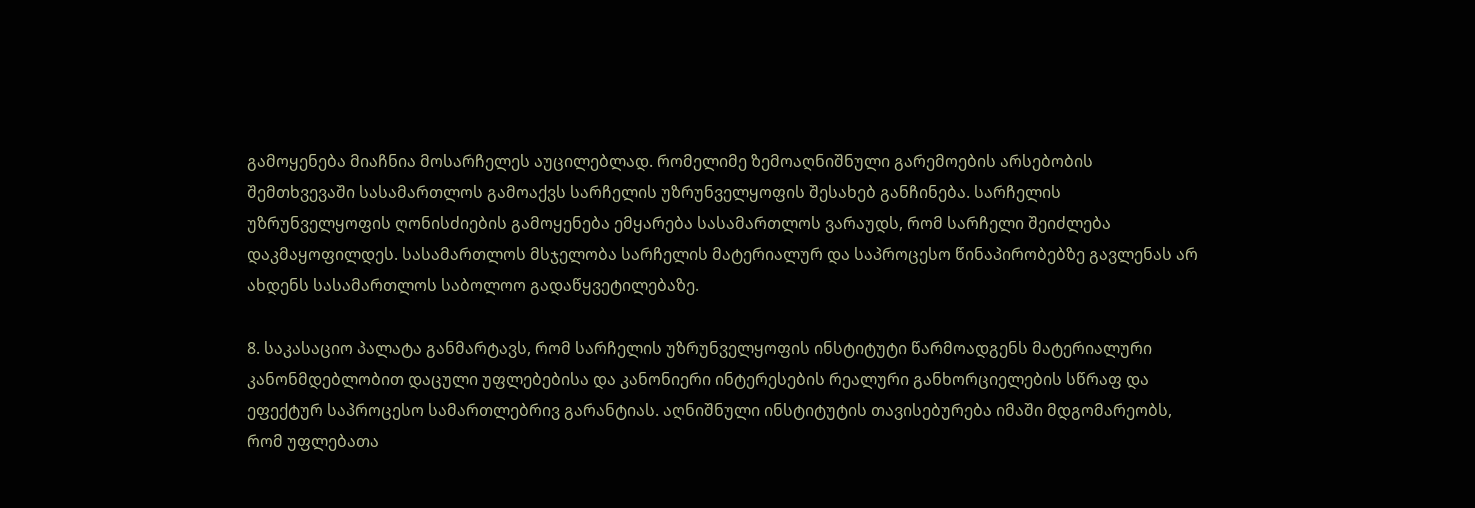გამოყენება მიაჩნია მოსარჩელეს აუცილებლად. რომელიმე ზემოაღნიშნული გარემოების არსებობის შემთხვევაში სასამართლოს გამოაქვს სარჩელის უზრუნველყოფის შესახებ განჩინება. სარჩელის უზრუნველყოფის ღონისძიების გამოყენება ემყარება სასამართლოს ვარაუდს, რომ სარჩელი შეიძლება დაკმაყოფილდეს. სასამართლოს მსჯელობა სარჩელის მატერიალურ და საპროცესო წინაპირობებზე გავლენას არ ახდენს სასამართლოს საბოლოო გადაწყვეტილებაზე.

8. საკასაციო პალატა განმარტავს, რომ სარჩელის უზრუნველყოფის ინსტიტუტი წარმოადგენს მატერიალური კანონმდებლობით დაცული უფლებებისა და კანონიერი ინტერესების რეალური განხორციელების სწრაფ და ეფექტურ საპროცესო სამართლებრივ გარანტიას. აღნიშნული ინსტიტუტის თავისებურება იმაში მდგომარეობს, რომ უფლებათა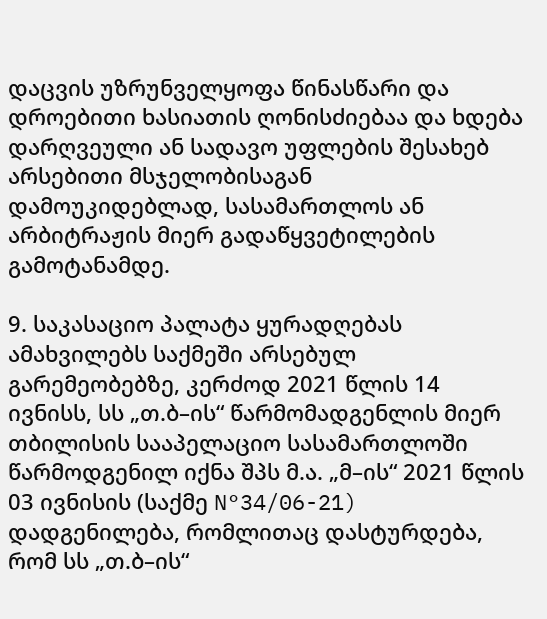დაცვის უზრუნველყოფა წინასწარი და დროებითი ხასიათის ღონისძიებაა და ხდება დარღვეული ან სადავო უფლების შესახებ არსებითი მსჯელობისაგან დამოუკიდებლად, სასამართლოს ან არბიტრაჟის მიერ გადაწყვეტილების გამოტანამდე.

9. საკასაციო პალატა ყურადღებას ამახვილებს საქმეში არსებულ გარემეობებზე, კერძოდ 2021 წლის 14 ივნისს, სს „თ.ბ–ის“ წარმომადგენლის მიერ თბილისის სააპელაციო სასამართლოში წარმოდგენილ იქნა შპს მ.ა. „მ–ის“ 2021 წლის 03 ივნისის (საქმე N°34/06-21) დადგენილება, რომლითაც დასტურდება, რომ სს „თ.ბ–ის“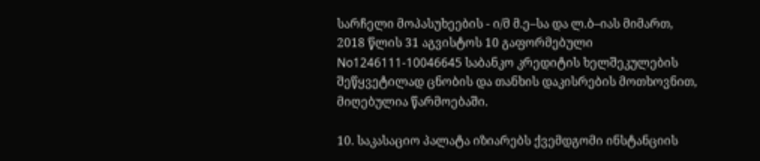სარჩელი მოპასუხეების - ი/მ მ.ე–სა და ლ.ბ–იას მიმართ, 2018 წლის 31 აგვისტოს 10 გაფორმებული No1246111-10046645 საბანკო კრედიტის ხელშეკულების შეწყვეტილად ცნობის და თანხის დაკისრების მოთხოვნით, მიღებულია წარმოებაში.

10. საკასაციო პალატა იზიარებს ქვემდგომი ინსტანციის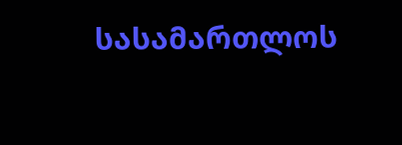სასამართლოს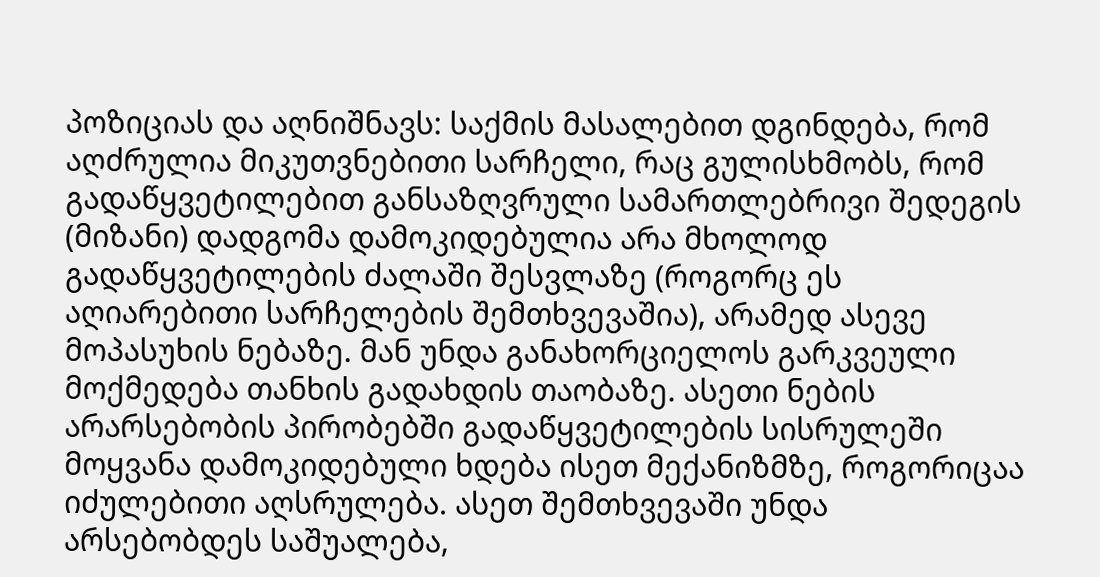პოზიციას და აღნიშნავს: საქმის მასალებით დგინდება, რომ აღძრულია მიკუთვნებითი სარჩელი, რაც გულისხმობს, რომ გადაწყვეტილებით განსაზღვრული სამართლებრივი შედეგის (მიზანი) დადგომა დამოკიდებულია არა მხოლოდ გადაწყვეტილების ძალაში შესვლაზე (როგორც ეს აღიარებითი სარჩელების შემთხვევაშია), არამედ ასევე მოპასუხის ნებაზე. მან უნდა განახორციელოს გარკვეული მოქმედება თანხის გადახდის თაობაზე. ასეთი ნების არარსებობის პირობებში გადაწყვეტილების სისრულეში მოყვანა დამოკიდებული ხდება ისეთ მექანიზმზე, როგორიცაა იძულებითი აღსრულება. ასეთ შემთხვევაში უნდა არსებობდეს საშუალება,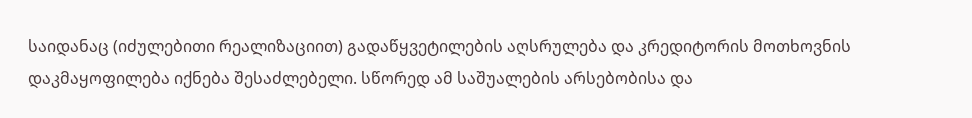საიდანაც (იძულებითი რეალიზაციით) გადაწყვეტილების აღსრულება და კრედიტორის მოთხოვნის დაკმაყოფილება იქნება შესაძლებელი. სწორედ ამ საშუალების არსებობისა და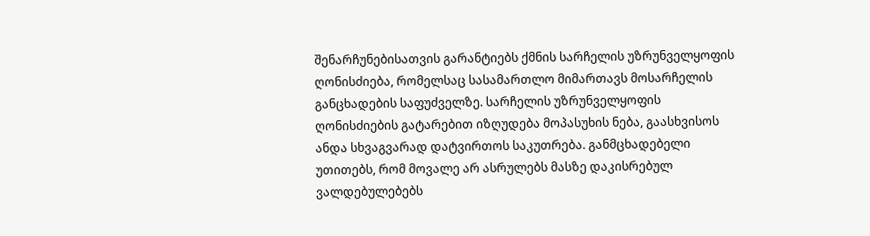შენარჩუნებისათვის გარანტიებს ქმნის სარჩელის უზრუნველყოფის ღონისძიება, რომელსაც სასამართლო მიმართავს მოსარჩელის განცხადების საფუძველზე. სარჩელის უზრუნველყოფის ღონისძიების გატარებით იზღუდება მოპასუხის ნება, გაასხვისოს ანდა სხვაგვარად დატვირთოს საკუთრება. განმცხადებელი უთითებს, რომ მოვალე არ ასრულებს მასზე დაკისრებულ ვალდებულებებს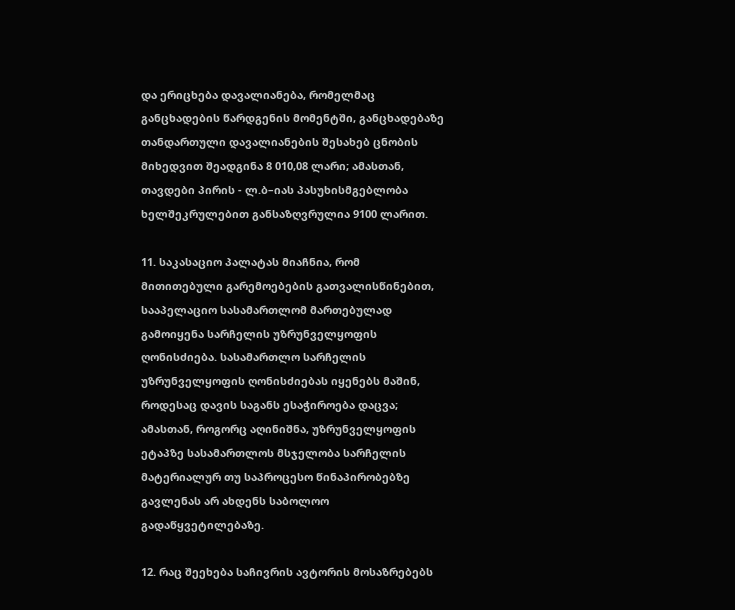და ერიცხება დავალიანება, რომელმაც განცხადების წარდგენის მომენტში, განცხადებაზე თანდართული დავალიანების შესახებ ცნობის მიხედვით შეადგინა 8 010,08 ლარი; ამასთან, თავდები პირის - ლ.ბ–იას პასუხისმგებლობა ხელშეკრულებით განსაზღვრულია 9100 ლარით.

11. საკასაციო პალატას მიაჩნია, რომ მითითებული გარემოებების გათვალისწინებით, სააპელაციო სასამართლომ მართებულად გამოიყენა სარჩელის უზრუნველყოფის ღონისძიება. სასამართლო სარჩელის უზრუნველყოფის ღონისძიებას იყენებს მაშინ, როდესაც დავის საგანს ესაჭიროება დაცვა; ამასთან, როგორც აღინიშნა, უზრუნველყოფის ეტაპზე სასამართლოს მსჯელობა სარჩელის მატერიალურ თუ საპროცესო წინაპირობებზე გავლენას არ ახდენს საბოლოო გადაწყვეტილებაზე.

12. რაც შეეხება საჩივრის ავტორის მოსაზრებებს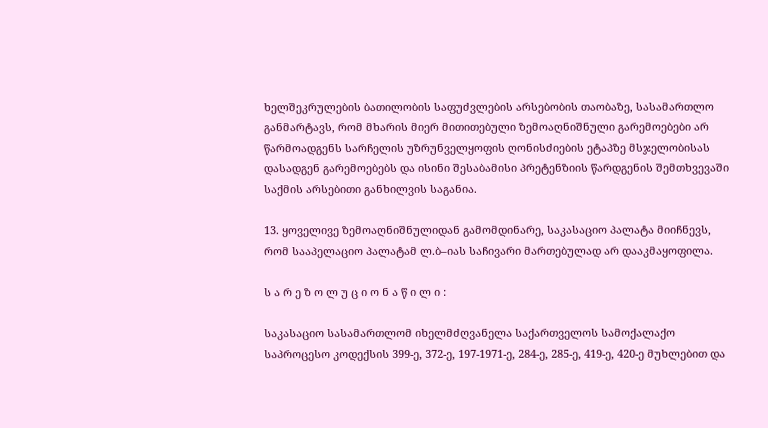ხელშეკრულების ბათილობის საფუძვლების არსებობის თაობაზე, სასამართლო განმარტავს, რომ მხარის მიერ მითითებული ზემოაღნიშნული გარემოებები არ წარმოადგენს სარჩელის უზრუნველყოფის ღონისძიების ეტაპზე მსჯელობისას დასადგენ გარემოებებს და ისინი შესაბამისი პრეტენზიის წარდგენის შემთხვევაში საქმის არსებითი განხილვის საგანია.

13. ყოველივე ზემოაღნიშნულიდან გამომდინარე, საკასაციო პალატა მიიჩნევს, რომ სააპელაციო პალატამ ლ.ბ–იას საჩივარი მართებულად არ დააკმაყოფილა.

ს ა რ ე ზ ო ლ უ ც ი ო ნ ა წ ი ლ ი :

საკასაციო სასამართლომ იხელმძღვანელა საქართველოს სამოქალაქო საპროცესო კოდექსის 399-ე, 372-ე, 197-1971-ე, 284-ე, 285-ე, 419-ე, 420-ე მუხლებით და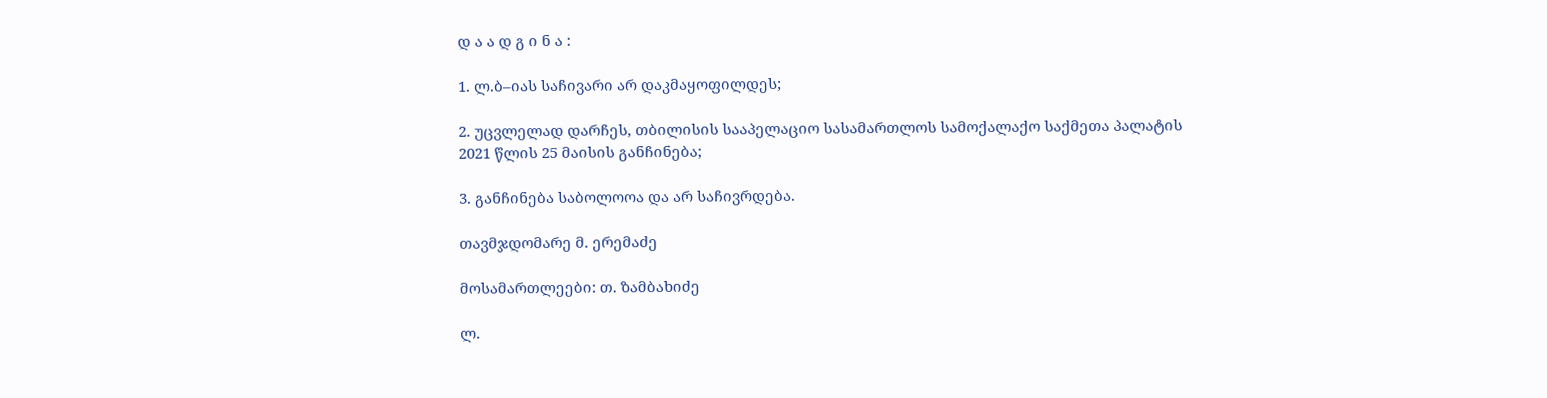დ ა ა დ გ ი ნ ა :

1. ლ.ბ–იას საჩივარი არ დაკმაყოფილდეს;

2. უცვლელად დარჩეს, თბილისის სააპელაციო სასამართლოს სამოქალაქო საქმეთა პალატის 2021 წლის 25 მაისის განჩინება;

3. განჩინება საბოლოოა და არ საჩივრდება.

თავმჯდომარე მ. ერემაძე

მოსამართლეები: თ. ზამბახიძე

ლ.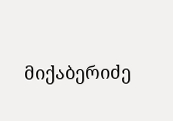მიქაბერიძე